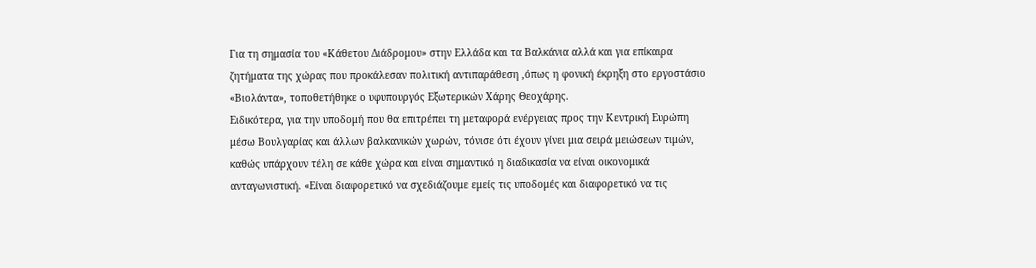Για τη σημασία του «Κάθετου Διάδρομου» στην Ελλάδα και τα Βαλκάνια αλλά και για επίκαιρα ζητήματα της χώρας που προκάλεσαν πολιτική αντιπαράθεση ,όπως η φονική έκρηξη στο εργοστάσιο «Βιολάντα», τοποθετήθηκε ο υφυπουργός Εξωτερικών Χάρης Θεοχάρης.
Ειδικότερα, για την υποδομή που θα επιτρέπει τη μεταφορά ενέργειας προς την Κεντρική Ευρώπη μέσω Βουλγαρίας και άλλων βαλκανικών χωρών, τόνισε ότι έχουν γίνει μια σειρά μειώσεων τιμών, καθώς υπάρχουν τέλη σε κάθε χώρα και είναι σημαντικό η διαδικασία να είναι οικονομικά ανταγωνιστική. «Είναι διαφορετικό να σχεδιάζουμε εμείς τις υποδομές και διαφορετικό να τις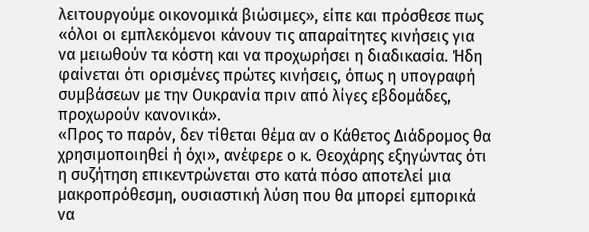λειτουργούμε οικονομικά βιώσιμες», είπε και πρόσθεσε πως «όλοι οι εμπλεκόμενοι κάνουν τις απαραίτητες κινήσεις για να μειωθούν τα κόστη και να προχωρήσει η διαδικασία. Ήδη φαίνεται ότι ορισμένες πρώτες κινήσεις, όπως η υπογραφή συμβάσεων με την Ουκρανία πριν από λίγες εβδομάδες, προχωρούν κανονικά».
«Προς το παρόν, δεν τίθεται θέμα αν ο Κάθετος Διάδρομος θα χρησιμοποιηθεί ή όχι», ανέφερε ο κ. Θεοχάρης εξηγώντας ότι η συζήτηση επικεντρώνεται στο κατά πόσο αποτελεί μια μακροπρόθεσμη, ουσιαστική λύση που θα μπορεί εμπορικά να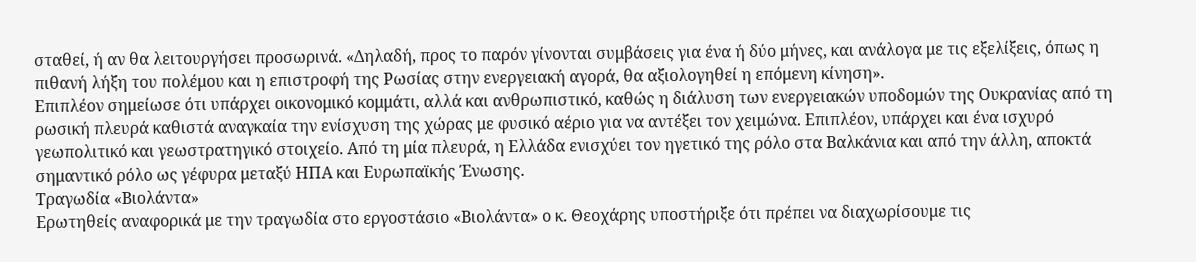σταθεί, ή αν θα λειτουργήσει προσωρινά. «Δηλαδή, προς το παρόν γίνονται συμβάσεις για ένα ή δύο μήνες, και ανάλογα με τις εξελίξεις, όπως η πιθανή λήξη του πολέμου και η επιστροφή της Ρωσίας στην ενεργειακή αγορά, θα αξιολογηθεί η επόμενη κίνηση».
Επιπλέον σημείωσε ότι υπάρχει οικονομικό κομμάτι, αλλά και ανθρωπιστικό, καθώς η διάλυση των ενεργειακών υποδομών της Ουκρανίας από τη ρωσική πλευρά καθιστά αναγκαία την ενίσχυση της χώρας με φυσικό αέριο για να αντέξει τον χειμώνα. Επιπλέον, υπάρχει και ένα ισχυρό γεωπολιτικό και γεωστρατηγικό στοιχείο. Από τη μία πλευρά, η Ελλάδα ενισχύει τον ηγετικό της ρόλο στα Βαλκάνια και από την άλλη, αποκτά σημαντικό ρόλο ως γέφυρα μεταξύ ΗΠΑ και Ευρωπαϊκής Ένωσης.
Τραγωδία «Βιολάντα»
Ερωτηθείς αναφορικά με την τραγωδία στο εργοστάσιο «Βιολάντα» ο κ. Θεοχάρης υποστήριξε ότι πρέπει να διαχωρίσουμε τις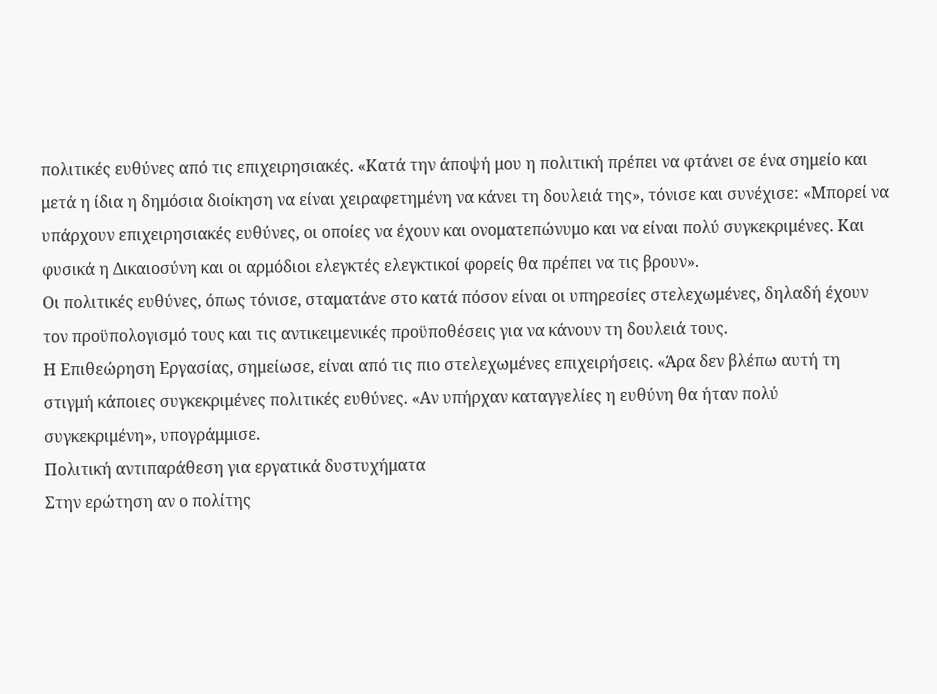πολιτικές ευθύνες από τις επιχειρησιακές. «Κατά την άποψή μου η πολιτική πρέπει να φτάνει σε ένα σημείο και μετά η ίδια η δημόσια διοίκηση να είναι χειραφετημένη να κάνει τη δουλειά της», τόνισε και συνέχισε: «Μπορεί να υπάρχουν επιχειρησιακές ευθύνες, οι οποίες να έχουν και ονοματεπώνυμο και να είναι πολύ συγκεκριμένες. Και φυσικά η Δικαιοσύνη και οι αρμόδιοι ελεγκτές ελεγκτικοί φορείς θα πρέπει να τις βρουν».
Οι πολιτικές ευθύνες, όπως τόνισε, σταματάνε στο κατά πόσον είναι οι υπηρεσίες στελεχωμένες, δηλαδή έχουν τον προϋπολογισμό τους και τις αντικειμενικές προϋποθέσεις για να κάνουν τη δουλειά τους.
Η Επιθεώρηση Εργασίας, σημείωσε, είναι από τις πιο στελεχωμένες επιχειρήσεις. «Άρα δεν βλέπω αυτή τη στιγμή κάποιες συγκεκριμένες πολιτικές ευθύνες. «Αν υπήρχαν καταγγελίες η ευθύνη θα ήταν πολύ συγκεκριμένη», υπογράμμισε.
Πολιτική αντιπαράθεση για εργατικά δυστυχήματα
Στην ερώτηση αν ο πολίτης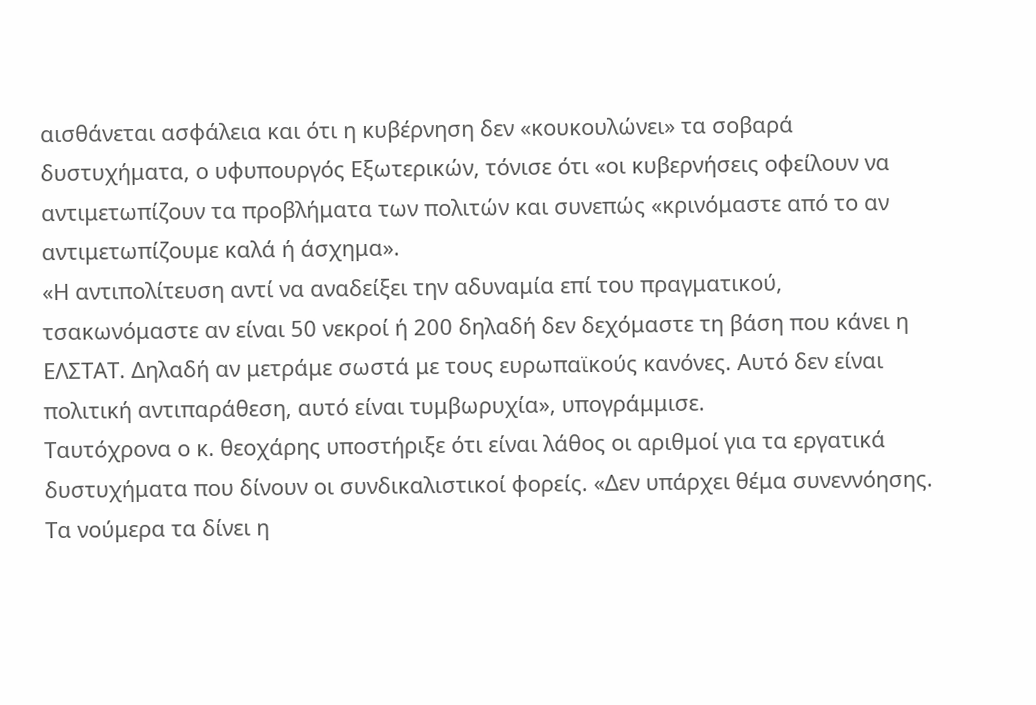αισθάνεται ασφάλεια και ότι η κυβέρνηση δεν «κουκουλώνει» τα σοβαρά δυστυχήματα, ο υφυπουργός Εξωτερικών, τόνισε ότι «οι κυβερνήσεις οφείλουν να αντιμετωπίζουν τα προβλήματα των πολιτών και συνεπώς «κρινόμαστε από το αν αντιμετωπίζουμε καλά ή άσχημα».
«Η αντιπολίτευση αντί να αναδείξει την αδυναμία επί του πραγματικού, τσακωνόμαστε αν είναι 50 νεκροί ή 200 δηλαδή δεν δεχόμαστε τη βάση που κάνει η ΕΛΣΤΑΤ. Δηλαδή αν μετράμε σωστά με τους ευρωπαϊκούς κανόνες. Αυτό δεν είναι πολιτική αντιπαράθεση, αυτό είναι τυμβωρυχία», υπογράμμισε.
Ταυτόχρονα ο κ. θεοχάρης υποστήριξε ότι είναι λάθος οι αριθμοί για τα εργατικά δυστυχήματα που δίνουν οι συνδικαλιστικοί φορείς. «Δεν υπάρχει θέμα συνεννόησης. Τα νούμερα τα δίνει η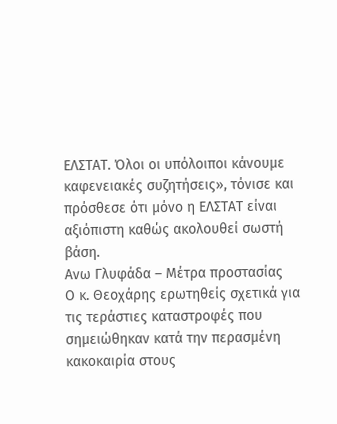ΕΛΣΤΑΤ. Όλοι οι υπόλοιποι κάνουμε καφενειακές συζητήσεις», τόνισε και πρόσθεσε ότι μόνο η ΕΛΣΤΑΤ είναι αξιόπιστη καθώς ακολουθεί σωστή βάση.
Ανω Γλυφάδα – Μέτρα προστασίας
Ο κ. Θεοχάρης ερωτηθείς σχετικά για τις τεράστιες καταστροφές που σημειώθηκαν κατά την περασμένη κακοκαιρία στους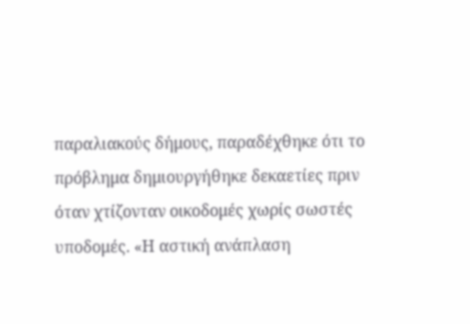παραλιακούς δήμους, παραδέχθηκε ότι το πρόβλημα δημιουργήθηκε δεκαετίες πριν όταν χτίζονταν οικοδομές χωρίς σωστές υποδομές. «Η αστική ανάπλαση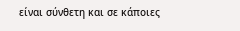είναι σύνθετη και σε κάποιες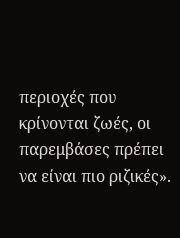περιοχές που κρίνονται ζωές, οι παρεμβάσες πρέπει να είναι πιο ριζικές».